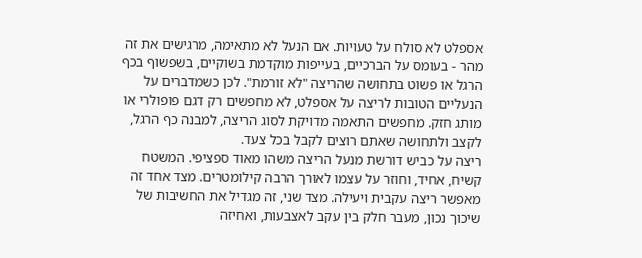אספלט לא סולח על טעויות. אם הנעל לא מתאימה, מרגישים את זה מהר - בעומס על הברכיים, בעייפות מוקדמת בשוקיים, בשפשוף בכף הרגל או פשוט בתחושה שהריצה "לא זורמת". לכן כשמדברים על הנעליים הטובות לריצה על אספלט, לא מחפשים רק דגם פופולרי או מותג חזק. מחפשים התאמה מדויקת לסוג הריצה, למבנה כף הרגל, לקצב ולתחושה שאתם רוצים לקבל בכל צעד.
ריצה על כביש דורשת מנעל הריצה משהו מאוד ספציפי. המשטח קשיח, אחיד, וחוזר על עצמו לאורך הרבה קילומטרים. מצד אחד זה מאפשר ריצה עקבית ויעילה. מצד שני, זה מגדיל את החשיבות של שיכוך נכון, מעבר חלק בין עקב לאצבעות, ואחיזה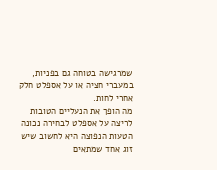שמרגישה בטוחה גם בפניות, במעברי חציה או על אספלט חלק אחרי לחות.
מה הופך את הנעליים הטובות לריצה על אספלט לבחירה נכונה
הטעות הנפוצה היא לחשוב שיש זוג אחד שמתאים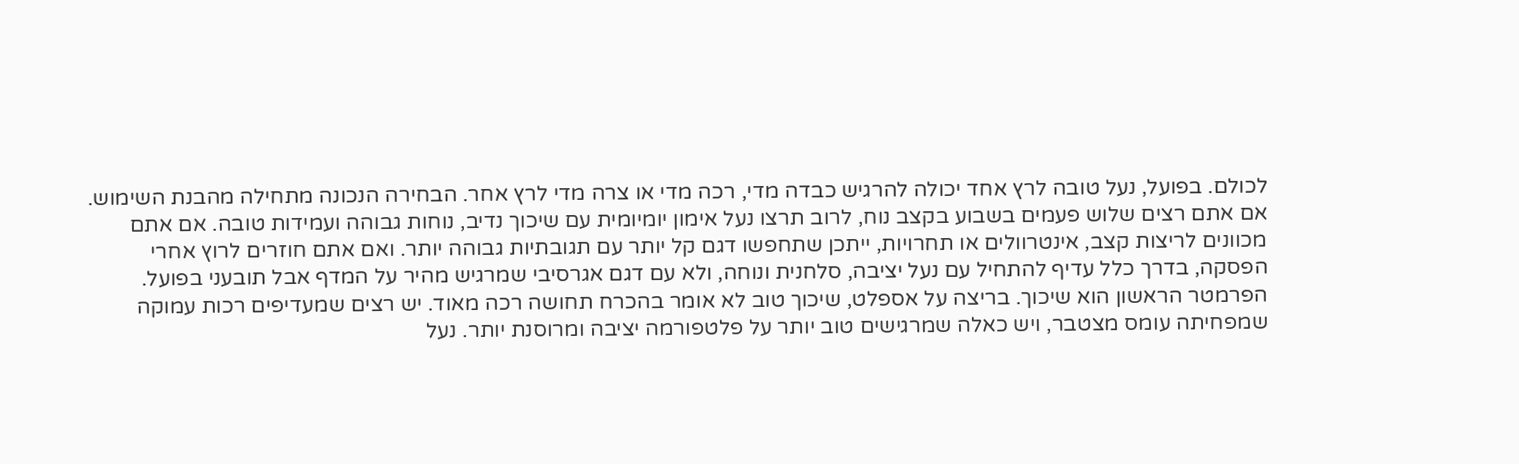לכולם. בפועל, נעל טובה לרץ אחד יכולה להרגיש כבדה מדי, רכה מדי או צרה מדי לרץ אחר. הבחירה הנכונה מתחילה מהבנת השימוש.
אם אתם רצים שלוש פעמים בשבוע בקצב נוח, לרוב תרצו נעל אימון יומיומית עם שיכוך נדיב, נוחות גבוהה ועמידות טובה. אם אתם מכוונים לריצות קצב, אינטרוולים או תחרויות, ייתכן שתחפשו דגם קל יותר עם תגובתיות גבוהה יותר. ואם אתם חוזרים לרוץ אחרי הפסקה, בדרך כלל עדיף להתחיל עם נעל יציבה, סלחנית ונוחה, ולא עם דגם אגרסיבי שמרגיש מהיר על המדף אבל תובעני בפועל.
הפרמטר הראשון הוא שיכוך. בריצה על אספלט, שיכוך טוב לא אומר בהכרח תחושה רכה מאוד. יש רצים שמעדיפים רכות עמוקה שמפחיתה עומס מצטבר, ויש כאלה שמרגישים טוב יותר על פלטפורמה יציבה ומרוסנת יותר. נעל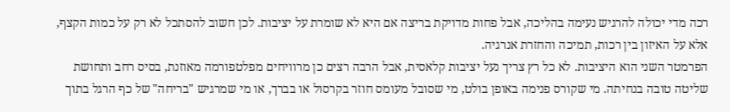רכה מדי יכולה להרגיש נעימה בהליכה, אבל פחות מדויקת בריצה אם היא לא שומרת על יציבות. לכן חשוב להסתכל לא רק על כמות הקצף, אלא על האיזון בין רכות, תמיכה והחזרת אנרגיה.
הפרמטר השני הוא היציבות. לא כל רץ צריך נעל יציבות קלאסית, אבל הרבה רצים כן מרוויחים מפלטפורמה מאוזנת, בסיס רחב ותחושת שליטה טובה בנחיתה. מי שקורס פנימה באופן בולט, מי שסובל מעומס חוזר בקרסול או בברך, או מי שמרגיש "בריחה" של כף הרגל בתוך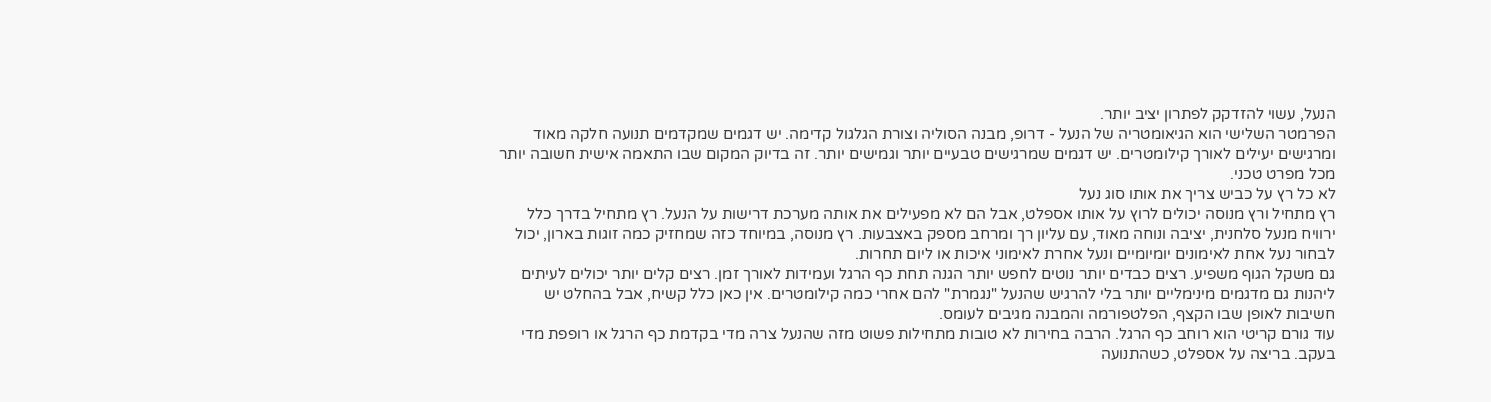הנעל, עשוי להזדקק לפתרון יציב יותר.
הפרמטר השלישי הוא הגיאומטריה של הנעל - דרופ, מבנה הסוליה וצורת הגלגול קדימה. יש דגמים שמקדמים תנועה חלקה מאוד ומרגישים יעילים לאורך קילומטרים. יש דגמים שמרגישים טבעיים יותר וגמישים יותר. זה בדיוק המקום שבו התאמה אישית חשובה יותר מכל מפרט טכני.
לא כל רץ על כביש צריך את אותו סוג נעל
רץ מתחיל ורץ מנוסה יכולים לרוץ על אותו אספלט, אבל הם לא מפעילים את אותה מערכת דרישות על הנעל. רץ מתחיל בדרך כלל ירוויח מנעל סלחנית, יציבה ונוחה מאוד, עם עליון רך ומרחב מספק באצבעות. רץ מנוסה, במיוחד כזה שמחזיק כמה זוגות בארון, יכול לבחור נעל אחת לאימונים יומיומיים ונעל אחרת לאימוני איכות או ליום תחרות.
גם משקל הגוף משפיע. רצים כבדים יותר נוטים לחפש יותר הגנה תחת כף הרגל ועמידות לאורך זמן. רצים קלים יותר יכולים לעיתים ליהנות גם מדגמים מינימליים יותר בלי להרגיש שהנעל "נגמרת" להם אחרי כמה קילומטרים. אין כאן כלל קשיח, אבל בהחלט יש חשיבות לאופן שבו הקצף, הפלטפורמה והמבנה מגיבים לעומס.
עוד גורם קריטי הוא רוחב כף הרגל. הרבה בחירות לא טובות מתחילות פשוט מזה שהנעל צרה מדי בקדמת כף הרגל או רופפת מדי בעקב. בריצה על אספלט, כשהתנועה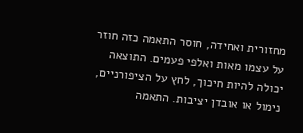מחזורית ואחידה, חוסר התאמה כזה חוזר על עצמו מאות ואלפי פעמים. התוצאה יכולה להיות חיכוך, לחץ על הציפורניים, נימול או אובדן יציבות. התאמה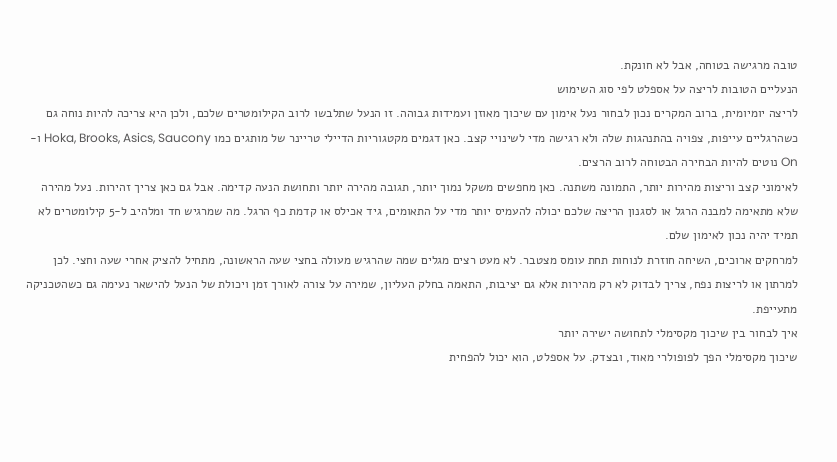טובה מרגישה בטוחה, אבל לא חונקת.
הנעליים הטובות לריצה על אספלט לפי סוג השימוש
לריצה יומיומית, ברוב המקרים נכון לבחור נעל אימון עם שיכוך מאוזן ועמידות גבוהה. זו הנעל שתלבשו לרוב הקילומטרים שלכם, ולכן היא צריכה להיות נוחה גם כשהרגליים עייפות, צפויה בהתנהגות שלה ולא רגישה מדי לשינויי קצב. כאן דגמים מקטגוריות הדיילי טריינר של מותגים כמו Hoka, Brooks, Asics, Saucony ו-On נוטים להיות הבחירה הבטוחה לרוב הרצים.
לאימוני קצב וריצות מהירות יותר, התמונה משתנה. כאן מחפשים משקל נמוך יותר, תגובה מהירה יותר ותחושת הנעה קדימה. אבל גם כאן צריך זהירות. נעל מהירה שלא מתאימה למבנה הרגל או לסגנון הריצה שלכם יכולה להעמיס יותר מדי על התאומים, גיד אכילס או קדמת כף הרגל. מה שמרגיש חד ומלהיב ל-5 קילומטרים לא תמיד יהיה נכון לאימון שלם.
למרחקים ארוכים, השיחה חוזרת לנוחות תחת עומס מצטבר. לא מעט רצים מגלים שמה שהרגיש מעולה בחצי שעה הראשונה, מתחיל להציק אחרי שעה וחצי. לכן למרתון או לריצות נפח, צריך לבדוק לא רק מהירות אלא גם יציבות, התאמה בחלק העליון, שמירה על צורה לאורך זמן ויכולת של הנעל להישאר נעימה גם כשהטכניקה מתעייפת.
איך לבחור בין שיכוך מקסימלי לתחושה ישירה יותר
שיכוך מקסימלי הפך לפופולרי מאוד, ובצדק. על אספלט, הוא יכול להפחית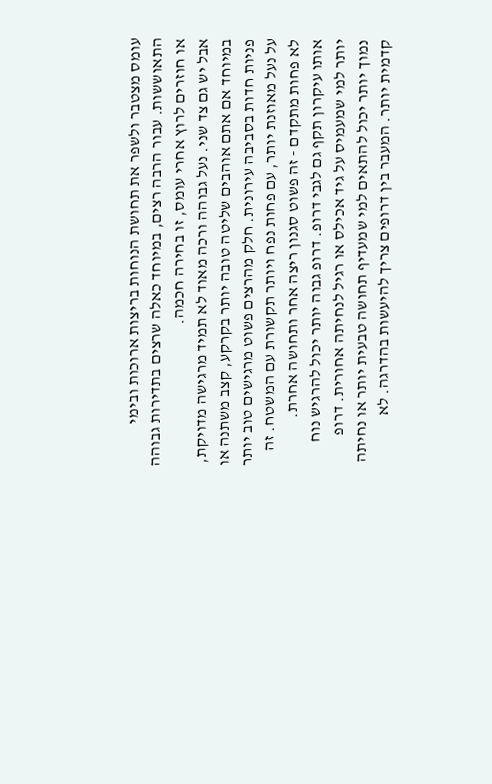עומס מצטבר ולשפר את תחושת הנוחות בריצות ארוכות ובימי התאוששות. עבור הרבה רצים, במיוחד כאלה שרצים בתדירות גבוהה או חוזרים לרוץ אחרי עומס, זו בחירה חכמה.
אבל יש גם צד שני. נעל גבוהה ורכה מאוד לא תמיד מרגישה מדויקת, במיוחד אם אתם אוהבים שליטה טובה יותר בקרקע, קצב משתנה או פניות חדות בסביבה עירונית. חלק מהרצים פשוט מרגישים טוב יותר על נעל מאוזנת יותר, עם פחות נפח ויותר תקשורת עם המשטח. זה לא פחות מתקדם - זה פשוט סגנון ריצה אחר ותחושה אחרת.
אותו עיקרון תקף גם לגבי דרופ. דרופ גבוה יותר יכול להרגיש נוח יותר למי שמעמיס על גיד אכילס או רגיל לנחיתה אחורית. דרופ נמוך יותר יכול להתאים למי שמעדיף תחושה טבעית יותר או נחיתה קדמית יותר. המעבר בין דרופים צריך להיעשות בהדרגה. לא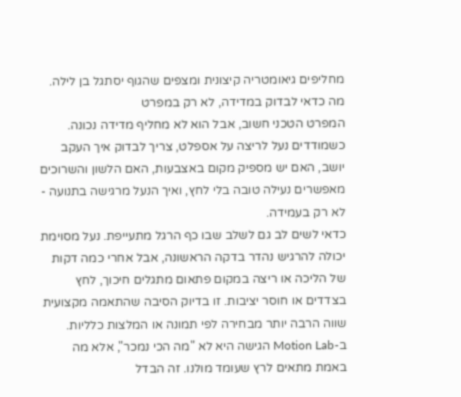מחליפים גיאומטריה קיצונית ומצפים שהגוף יסתגל בן לילה.
מה כדאי לבדוק במדידה, לא רק במפרט
המפרט הטכני חשוב, אבל הוא לא מחליף מדידה נכונה. כשמודדים נעל לריצה על אספלט, צריך לבדוק איך העקב יושב, האם יש מספיק מקום באצבעות, האם הלשון והשרוכים מאפשרים נעילה טובה בלי לחץ, ואיך הנעל מרגישה בתנועה - לא רק בעמידה.
כדאי לשים לב גם לשלב שבו כף הרגל מתעייפת. נעל מסוימת יכולה להרגיש נהדר בדקה הראשונה, אבל אחרי כמה דקות של הליכה או ריצה במקום פתאום מתגלים חיכוך, לחץ בצדדים או חוסר יציבות. זו בדיוק הסיבה שהתאמה מקצועית שווה הרבה יותר מבחירה לפי תמונה או המלצות כלליות.
ב-Motion Lab הגישה היא לא "מה הכי נמכר", אלא מה באמת מתאים לרץ שעומד מולנו. זה הבדל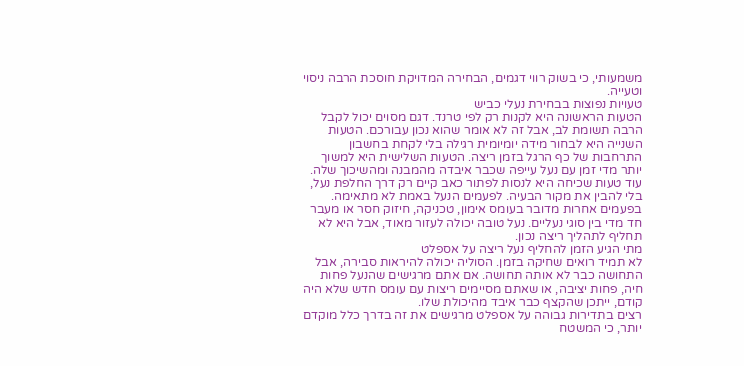משמעותי, כי בשוק רווי דגמים, הבחירה המדויקת חוסכת הרבה ניסוי וטעייה.
טעויות נפוצות בבחירת נעלי כביש
הטעות הראשונה היא לקנות רק לפי טרנד. דגם מסוים יכול לקבל הרבה תשומת לב, אבל זה לא אומר שהוא נכון עבורכם. הטעות השנייה היא לבחור מידה יומיומית רגילה בלי לקחת בחשבון התרחבות של כף הרגל בזמן ריצה. הטעות השלישית היא למשוך יותר מדי זמן עם נעל עייפה שכבר איבדה מהמבנה ומהשיכוך שלה.
עוד טעות שכיחה היא לנסות לפתור כאב קיים רק דרך החלפת נעל, בלי להבין את מקור הבעיה. לפעמים הנעל באמת לא מתאימה. בפעמים אחרות מדובר בעומס אימון, טכניקה, חיזוק חסר או מעבר חד מדי בין סוגי נעליים. נעל טובה יכולה לעזור מאוד, אבל היא לא תחליף לתהליך ריצה נכון.
מתי הגיע הזמן להחליף נעל ריצה על אספלט
לא תמיד רואים שחיקה בזמן. הסוליה יכולה להיראות סבירה, אבל התחושה כבר לא אותה תחושה. אם אתם מרגישים שהנעל פחות חיה, פחות יציבה, או שאתם מסיימים ריצות עם עומס חדש שלא היה קודם, ייתכן שהקצף כבר איבד מהיכולת שלו.
רצים בתדירות גבוהה על אספלט מרגישים את זה בדרך כלל מוקדם יותר, כי המשטח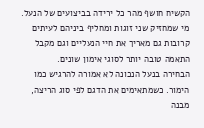הקשיח חושף מהר כל ירידה בביצועים של הנעל. מי שמחזיק שני זוגות ומחליף ביניהם לעיתים קרובות גם מאריך את חיי הנעליים וגם מקבל התאמה טובה יותר לסוגי אימון שונים.
הבחירה בנעל הנכונה לא אמורה להרגיש כמו הימור. כשמתאימים את הדגם לפי סוג הריצה, מבנה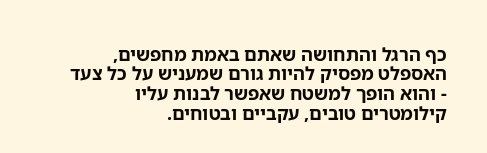כף הרגל והתחושה שאתם באמת מחפשים, האספלט מפסיק להיות גורם שמעניש על כל צעד - והוא הופך למשטח שאפשר לבנות עליו קילומטרים טובים, עקביים ובטוחים.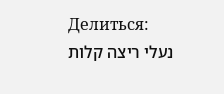Делиться:
נעלי ריצה קלות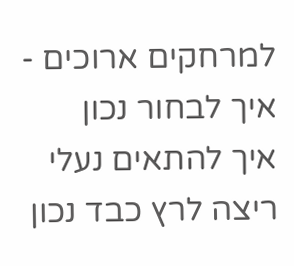למרחקים ארוכים - איך לבחור נכון
איך להתאים נעלי ריצה לרץ כבד נכון